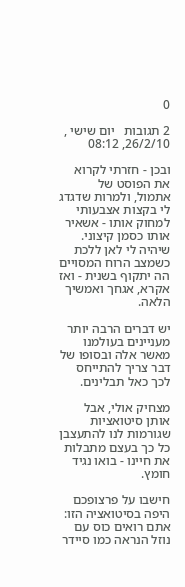0

2 תגובות   יום שישי , 26/2/10, 08:12

ובכן - חזרתי לקרוא את הפוסט של אתמול, ולמרות שדגדג לי בקצות אצבעותי למחוק אותו - אשאיר אותו כסמן קיצוני. שיהיה לי לאן ללכת כשמצב הרוח המסויים הה יתקוף בשנית - ואז אקרא, אגחך ואמשיך הלאה.

יש דברים הרבה יותר מעניינים בעולמנו מאשר אלה ובסופו של דבר צריך להתייחס לכך כאל תבלינים.

מצחיק אולי, אבל אותן סיטואציות שגורמות לנו להתעצבן כל כך בעצם מתבלות את חיינו - בואו נגיד חומץ.

חישבו על פרצופכם היפה בסיטואציה הזו: אתם רואים כוס עם נוזל הנראה כמו סיידר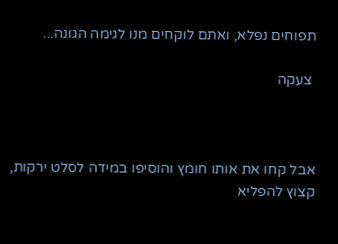תפוחים נפלא, ואתם לוקחים מנו לגימה הגונה...

 צעקה



אבל קחו את אותו חומץ והוסיפו במידה לסלט ירקות, קצוץ להפליא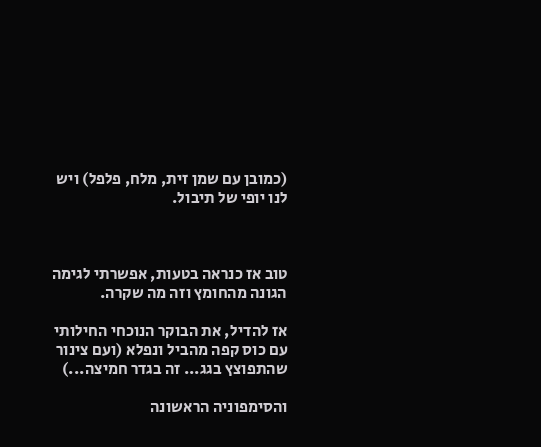(כמובן עם שמן זית, מלח, פלפל) ויש לנו יופי של תיבול.



טוב אז כנראה בטעות, אפשרתי לגימה הגונה מהחומץ וזה מה שקרה.

אז להדיל, את הבוקר הנוכחי החילותי עם כוס קפה מהביל ונפלא (ועם צינור שהתפוצץ בגג... זה בגדר חמיצה...)

והסימפוניה הראשונה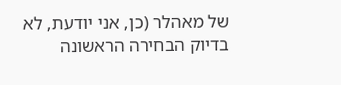של מאהלר (כן, אני יודעת, לא בדיוק הבחירה הראשונה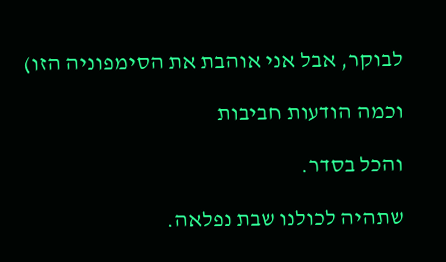לבוקר, אבל אני אוהבת את הסימפוניה הזו)

וכמה הודעות חביבות

והכל בסדר.

שתהיה לכולנו שבת נפלאה.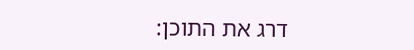דרג את התוכן: